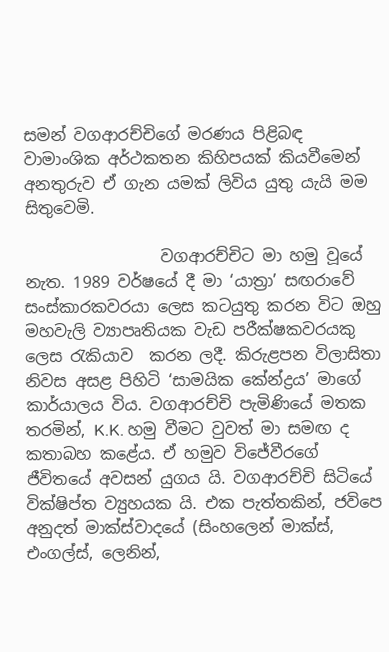සමන් වගආරච්චිගේ මරණය පිළිබඳ වාමාංශික අර්ථකතන කිහිපයක් කියවීමෙන් අනතුරුව ඒ ගැන යමක් ලිවිය යුතු යැයි මම සිතුවෙමි.

                 වගආරච්චිට මා හමු වූයේ නැත. 1989 වර්ෂයේ දී මා ‘යාත්‍රා’ සඟරාවේ සංස්කාරකවරයා ලෙස කටයුතු කරන විට ඔහු මහවැලි ව්‍යාපෘතියක වැඩ පරීක්ෂකවරයකු ලෙස රැකියාව  කරන ලදී. කිරුළපන විලාසිතා නිවස අසළ පිහිටි ‘සාමයික කේන්ද්‍රය’ මාගේ කාර්යාලය විය. වගආරච්චි පැමිණියේ මතක තරමින්, K.K. හමු වීමට වුවත් මා සමඟ ද කතාබහ කළේය. ඒ හමුව විජේවීරගේ ජීවිතයේ අවසන් යුගය යි. වගආරච්චි සිටියේ වික්ෂිප්ත ව්‍යුහයක යි. එක පැත්තකින්, ජවිපෙ අනුදත් මාක්ස්වාදයේ (සිංහලෙන් මාක්ස්, එංගල්ස්, ලෙනින්,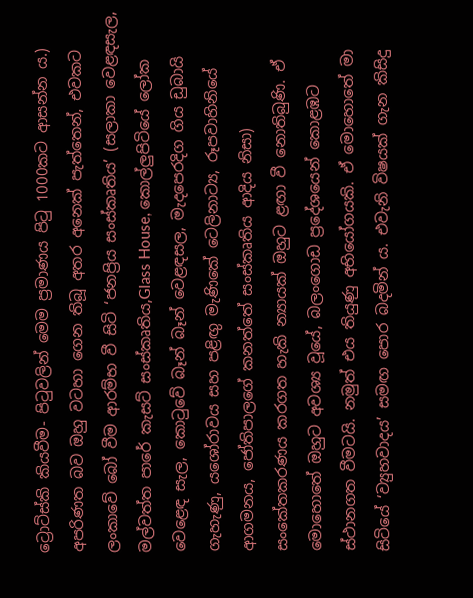ට්‍රොට්ස්කි කියවීම- පිටුවලින් මෙම ප්‍රමාණය පිටු 1000කට ආසන්න ය.) අපරිණත බව ඔහු වටහා ගෙන තිබූ අතර අනෙක් පැත්තෙන්, එවකට ලංකාවේ බෝ වීම ආරම්භ වී සිටි ‘ජනප්‍රිය සංස්කෘතිය’ (සලාකා වෙළඳසැල, මල්වත්ත පාරේ කැසට් සංස්කෘතිය,Glass House, කොල්ලුපිටියේ ලෝක වෙළෙඳ සැල, කොටුවේ බෑන් බෑන් වෙළඳසල, මැදපෙරදිග ගිය ඩුබායි ගැහැණු, යශෝරාවය සහ පළිඟු මැණිකේ ටෙලිනාට්‍ය, රූපවාහිනියේ ආගමනය, ජෝතිපාලගේ කනත්තේ සංස්කෘතිය ආදිය නිසා) සංකේතකරණය කරගත හැකි න්‍යායක් ඔහුට ළඟා වී නොතිබුණි. ඒ මොහොතේ ඔහුට අවශ්‍ය වූයේ, බලංගොඩ ප්‍රදේශයෙන් කොළඹට ස්ථානගත වීමටයි. නමුත් එය තියුණු අභියෝගයකි. ඒ මොහොතේ මා සිටියේ ‘ව්‍යුහවාදය’ සමඟ පොර බදමින් ය. එවැනි විෂයක් ගැන කිසිදු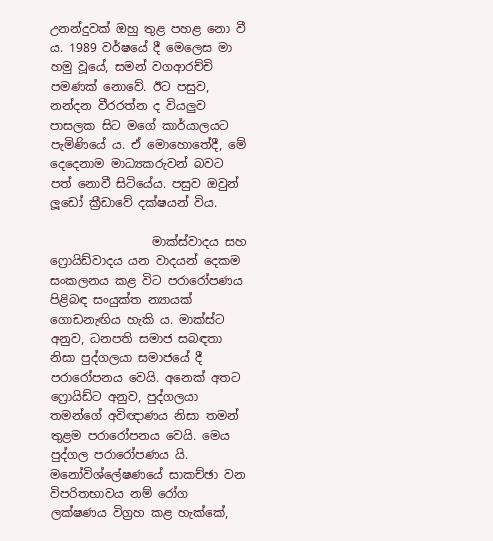උනන්දුවක් ඔහු තුළ පහළ නො වී ය. 1989 වර්ෂයේ දී මෙලෙස මා හමු වූයේ, සමන් වගආරච්චි පමණක් නොවේ. ඊට පසුව, නන්දන වීරරත්න ද වියලුව පාසලක සිට මගේ කාර්යාලයට පැමිණියේ ය. ඒ මොහොතේදී, මේ දෙදෙනාම මාධ්‍යකරුවන් බවට පත් නොවී සිටියේය. පසුව ඔවුන් ලූඩෝ ක්‍රීඩාවේ දක්ෂයන් විය.

                 මාක්ස්වාදය සහ  ෆ්‍රොයිඩ්වාදය යන වාදයන් දෙකම සංකලනය කළ විට පරාරෝපණය පිළිබඳ සංයුක්ත න්‍යායක් ගොඩනැඟිය හැකි ය. මාක්ස්ට අනුව, ධනපති සමාජ සබඳතා නිසා පුද්ගලයා සමාජයේ දී පරාරෝපනය වෙයි. අනෙක් අතට ෆ්‍රොයිඩ්ට අනුව, පුද්ගලයා තමන්ගේ අවිඥාණය නිසා තමන් තුළම පරාරෝපනය වෙයි. මෙය පුද්ගල පරාරෝපණය යි. මනෝවිශ්ලේෂණයේ සාකච්ඡා වන විපරිතභාවය නම් රෝග ලක්ෂණය විග්‍රහ කළ හැක්කේ,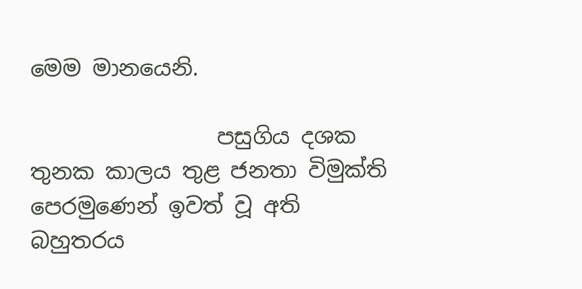මෙම මානයෙනි.

                 පසුගිය දශක තුනක කාලය තුළ ජනතා විමුක්ති පෙරමුණෙන් ඉවත් වූ අති බහුතරය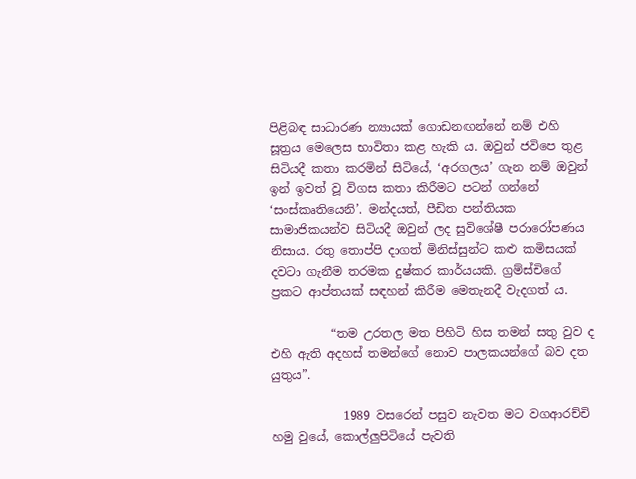පිළිබඳ සාධාරණ න්‍යායක් ගොඩනඟන්නේ නම් එහි සූත්‍රය මෙලෙස භාවිතා කළ හැකි ය. ඔවුන් ජවිපෙ තුළ සිටියදී කතා කරමින් සිටියේ, ‘අරගලය’ ගැන නම් ඔවුන් ඉන් ඉවත් වූ විගස කතා කිරීමට පටන් ගන්නේ ‘සංස්කෘතියෙනි’. මන්දයත්, පීඩිත පන්තියක සාමාජිකයන්ව සිටියදී ඔවුන් ලද සුවිශේෂී පරාරෝපණය නිසාය. රතු තොප්පි දාගත් මිනිස්සුන්ට කළු කමිසයක් දවටා ගැනීම තරමක දුෂ්කර කාර්යයකි. ග්‍රම්ස්චිගේ ප්‍රකට ආප්තයක් සඳහන් කිරීම මෙතැනදී වැදගත් ය.

          “තම උරතල මත පිහිටි හිස තමන් සතු වුව ද එහි ඇති අදහස් තමන්ගේ නොව පාලකයන්ගේ බව දත යුතුය”.

            1989 වසරෙන් පසුව නැවත මට වගආරච්චි හමු වුයේ, කොල්ලුපිටියේ පැවති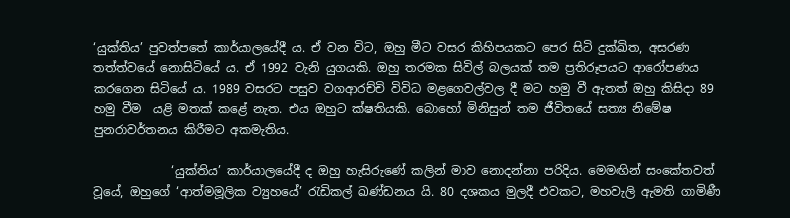‘යුක්තිය’ පුවත්පතේ කාර්යාලයේදී ය. ඒ වන විට, ඔහු මීට වසර කිහිපයකට පෙර සිටි දුක්ඛිත, අසරණ තත්ත්වයේ නොසිටියේ ය. ඒ 1992 වැනි යුගයකි. ඔහු තරමක සිවිල් බලයක් තම ප්‍රතිරූපයට ආරෝපණය කරගෙන සිටියේ ය. 1989 වසරට පසුව වගආරච්චි විවිධ මළගෙවල්වල දී මට හමු වී ඇතත් ඔහු කිසිදා 89 හමු වීම  යළි මතක් කළේ නැත. එය ඔහුට ක්ෂතියකි. බොහෝ මිනිසුන් තම ජීවිතයේ සත්‍ය නිමේෂ පුනරාවර්තනය කිරීමට අකමැතිය.

             ‘යුක්තිය’ කාර්යාලයේදී ද ඔහු හැසිරුණේ කලින් මාව නොදන්නා පරිදිය. මෙමඟින් සංකේතවත් වූයේ, ඔහුගේ ‘ආත්මමූලික ව්‍යුහයේ’ රැඩිකල් ඛණ්ඩනය යි. 80 දශකය මුලදී එවකට, මහවැලි ඇමති ගාමිණී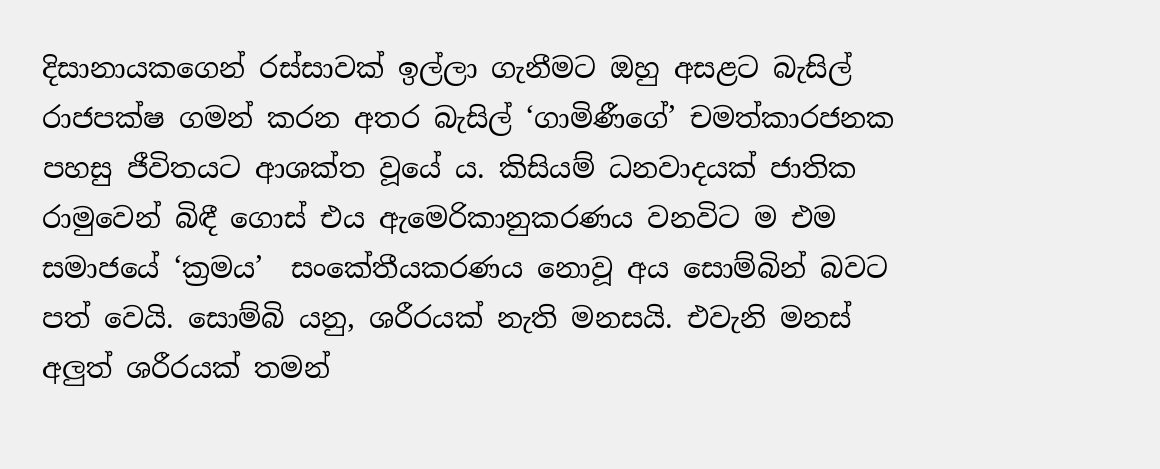දිසානායකගෙන් රස්සාවක් ඉල්ලා ගැනීමට ඔහු අසළට බැසිල් රාජපක්ෂ ගමන් කරන අතර බැසිල් ‘ගාමිණීගේ’ චමත්කාරජනක පහසු ජීවිතයට ආශක්ත වූයේ ය. කිසියම් ධනවාදයක් ජාතික රාමුවෙන් බිඳී ගොස් එය ඇමෙරිකානුකරණය වනවිට ම එම සමාජයේ ‘ක්‍රමය’  සංකේතීයකරණය නොවූ අය සොම්බින් බවට පත් වෙයි. සොම්බි යනු, ශරීරයක් නැති මනසයි. එවැනි මනස් අලුත් ශරීරයක් තමන්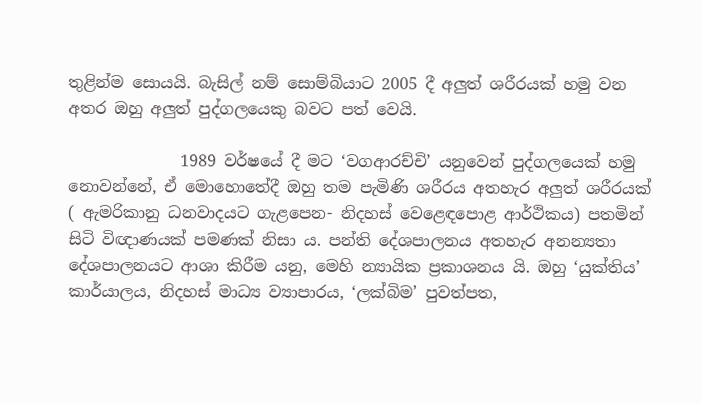තුළින්ම සොයයි. බැසිල් නම් සොම්බියාට 2005 දී අලුත් ශරීරයක් හමු වන අතර ඔහු අලුත් පුද්ගලයෙකු බවට පත් වෙයි.

              1989 වර්ෂයේ දී මට ‘වගආරච්චි’ යනුවෙන් පුද්ගලයෙක් හමු නොවන්නේ, ඒ මොහොතේදී ඔහු තම පැමිණි ශරීරය අතහැර අලුත් ශරීරයක් ( ඇමරිකානු ධනවාදයට ගැළපෙන- නිදහස් වෙළෙඳපොළ ආර්ථිකය) පතමින් සිටි විඥාණයක් පමණක් නිසා ය. පන්ති දේශපාලනය අතහැර අනන්‍යතා දේශපාලනයට ආශා කිරීම යනු, මෙහි න්‍යායික ප්‍රකාශනය යි. ඔහු ‘යුක්තිය’ කාර්යාලය, නිදහස් මාධ්‍ය ව්‍යාපාරය, ‘ලක්බිම’ පුවත්පත,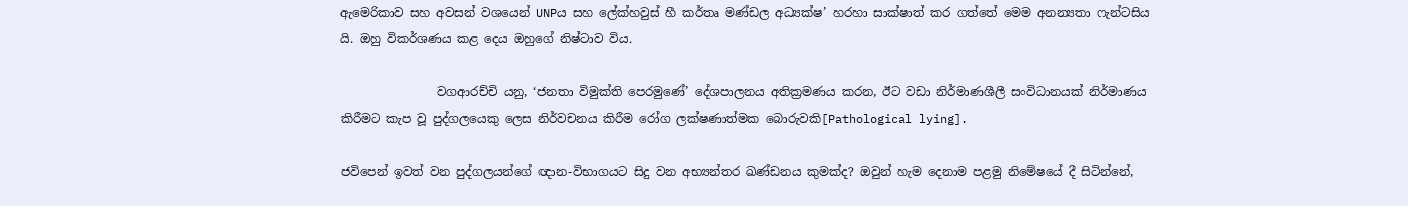ඇමෙරිකාව සහ අවසන් වශයෙන් UNPය සහ ලේක්හවුස් හී කර්තෘ මණ්ඩල අධ්‍යක්ෂ’ හරහා සාක්ෂාත් කර ගත්තේ මෙම අනන්‍යතා ෆැන්ටසිය යි. ඔහු විකර්ශණය කළ දෙය ඔහුගේ නිෂ්ටාව විය.

                වගආරච්චි යනු, ‘ජනතා විමුක්ති පෙරමුණේ’ දේශපාලනය අතික්‍රමණය කරන, ඊට වඩා නිර්මාණශීලී සංවිධානයක් නිර්මාණය කිරීමට කැප වූ පුද්ගලයෙකු ලෙස නිර්වචනය කිරීම රෝග ලක්ෂණාත්මක බොරුවකි[Pathological lying].

ජවිපෙන් ඉවත් වන පුද්ගලයන්ගේ ඥාන-විභාගයට සිදු වන අභ්‍යන්තර ඛණ්ඩනය කුමක්ද? ඔවුන් හැම දෙනාම පළමු නිමේෂයේ දී සිටින්නේ,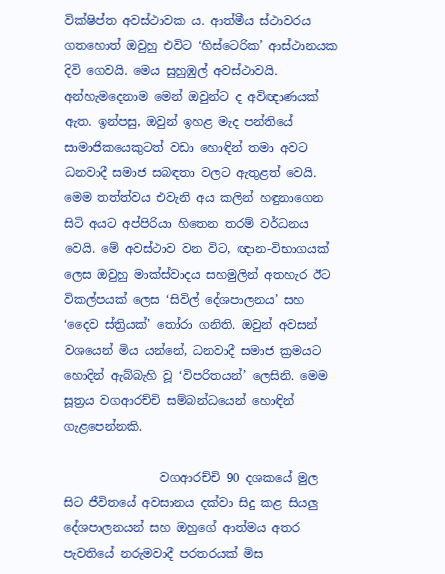වික්ෂිප්ත අවස්ථාවක ය. ආත්මීය ස්ථාවරය ගතහොත් ඔවුහු එවිට ‘හිස්ටෙරික’ ආස්ථානයක දිවි ගෙවයි. මෙය සුහුඹුල් අවස්ථාවයි.  අන්හැමදෙනාම මෙන් ඔවුන්ට ද අවිඥාණයක් ඇත. ඉන්පසු, ඔවුන් ඉහළ මැද පන්තියේ සාමාජිකයෙකුටත් වඩා හොඳින් තමා අවට ධනවාදී සමාජ සබඳතා වලට ඇතුළත් වෙයි. මෙම තත්ත්වය එවැනි අය කලින් හඳුනාගෙන සිටි අයට අප්පිරියා හිතෙන තරම් වර්ධනය වෙයි. මේ අවස්ථාව වන විට, ඥාන-විභාගයක් ලෙස ඔවුහු මාක්ස්වාදය සහමුලින් අතහැර ඊට විකල්පයක් ලෙස ‘සිවිල් දේශපාලනය’ සහ ‘දෛව ස්ත්‍රියක්’ තෝරා ගනිති. ඔවුන් අවසන් වශයෙන් මිය යන්නේ, ධනවාදී සමාජ ක්‍රමයට හොදින් ඇබ්බැහි වූ ‘විපරිතයන්’ ලෙසිනි. මෙම සූත්‍රය වගආරච්චි සම්බන්ධයෙන් හොඳින් ගැළපෙන්නකි.

                වගආරච්චි 90 දශකයේ මුල සිට ජීවිතයේ අවසානය දක්වා සිදු කළ සියලු දේශපාලනයන් සහ ඔහුගේ ආත්මය අතර පැවතියේ නරුමවාදී පරතරයක් මිස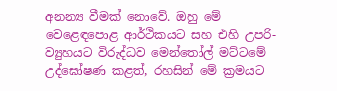අනන්‍ය වීමක් නොවේ. ඔහු මේ වෙළෙඳපොළ ආර්ථිකයට සහ එහි උපරි-ව්‍යුහයට විරුද්ධව මෙන්තෝල් මට්ටමේ උද්ඝෝෂණ කළත්, රහසින් මේ ක්‍රමයට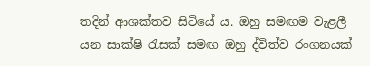තදින් ආශක්තව සිටියේ ය. ඔහු සමඟම වැළලී යන සාක්ෂි රැසක් සමඟ ඔහු ද්විත්ව රංගනයක්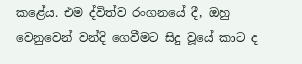කළේය. එම ද්විත්ව රංගනයේ දී, ඔහු වෙනුවෙන් වන්දි ගෙවීමට සිදු වූයේ කාට ද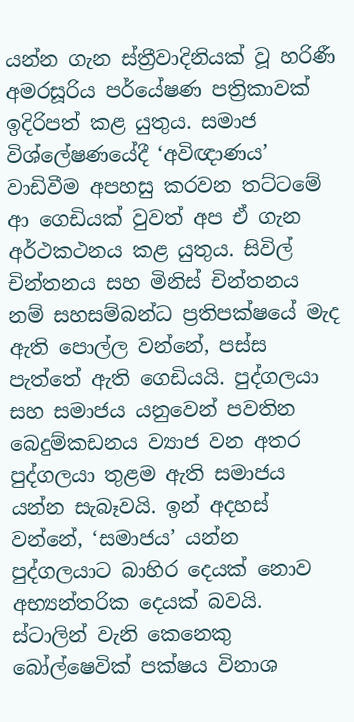යන්න ගැන ස්ත්‍රීවාදිනියක් වූ හරිණී අමරසූරිය පර්යේෂණ පත්‍රිකාවක් ඉදිරිපත් කළ යුතුය. සමාජ විශ්ලේෂණයේදී ‘අවිඥාණය’ වාඩිවීම අපහසු කරවන තට්ටමේ ආ ගෙඩියක් වුවත් අප ඒ ගැන අර්ථකථනය කළ යුතුය. සිවිල් චින්තනය සහ මිනිස් චින්තනය නම් සහසම්බන්ධ ප්‍රතිපක්ෂයේ මැද ඇති පොල්ල වන්නේ, පස්ස පැත්තේ ඇති ගෙඩියයි. පුද්ගලයා සහ සමාජය යනුවෙන් පවතින බෙදුම්කඩනය ව්‍යාජ වන අතර පුද්ගලයා තුළම ඇති සමාජය යන්න සැබෑවයි. ඉන් අදහස් වන්නේ, ‘සමාජය’ යන්න පුද්ගලයාට බාහිර දෙයක් නොව අභ්‍යන්තරික දෙයක් බවයි. ස්ටාලින් වැනි කෙනෙකු බෝල්ෂෙවික් පක්ෂය විනාශ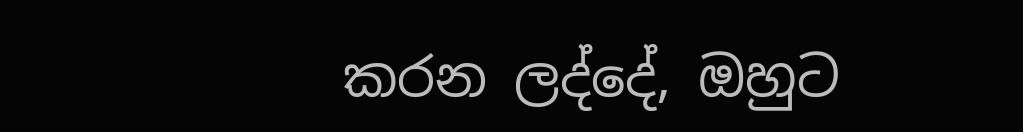කරන ලද්දේ, ඔහුට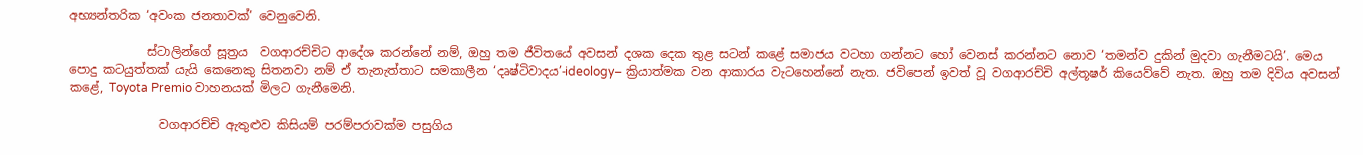අභ්‍යන්තරික ‘අවංක ජනතාවක්’ වෙනුවෙනි.

             ස්ටාලින්ගේ සූත්‍රය  වගආරච්චිට ආදේශ කරන්නේ නම්, ඔහු තම ජීවිතයේ අවසන් දශක දෙක තුළ සටන් කළේ සමාජය වටහා ගන්නට හෝ වෙනස් කරන්නට නොව ‘තමන්ව දුකින් මුදවා ගැනීමටයි’. මෙය පොදු කටයුත්තක් යැයි කෙනෙකු සිතනවා නම් ඒ තැනැත්තාට සමකාලීන ‘දෘෂ්ටිවාදය’-ideology– ක්‍රියාත්මක වන ආකාරය වැටහෙන්නේ නැත. ජවිපෙන් ඉවත් වූ වගආරච්චි අල්තූෂර් කියෙව්වේ නැත. ඔහු තම දිවිය අවසන් කළේ, Toyota Premio වාහනයක් මිලට ගැනීමෙනි.

               වගආරච්චි ඇතුළුව කිසියම් පරම්පරාවක්ම පසුගිය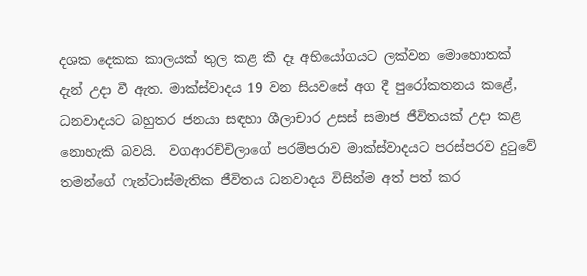දශක දෙකක කාලයක් තුල කළ කී දෑ අභියෝගයට ලක්වන මොහොතක් දැන් උදා වී ඇත. මාක්ස්වාදය 19 වන සියවසේ අග දී පුරෝකතනය කළේ, ධනවාදයට බහුතර ජනයා සඳහා ශීලාචාර උසස් සමාජ ජීවිතයක් උදා කළ නොහැකි බවයි.  වගආරච්චිලාගේ පරම්පරාව මාක්ස්වාදයට පරස්පරව දුටුවේ තමන්ගේ ෆැන්ටාස්මැතික ජීවිතය ධනවාදය විසින්ම අත් පත් කර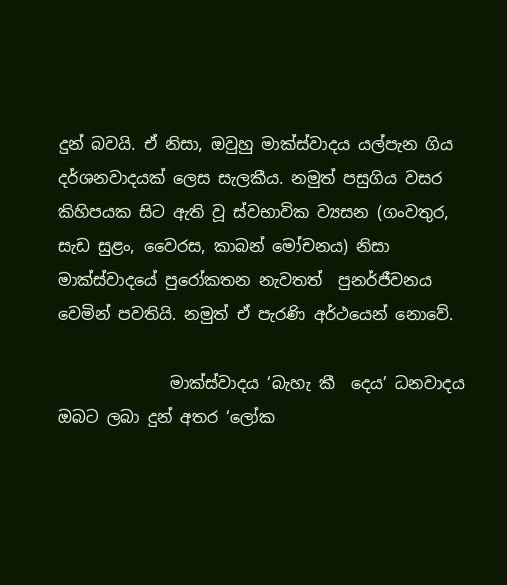දුන් බවයි. ඒ නිසා, ඔවුහු මාක්ස්වාදය යල්පැන ගිය දර්ශනවාදයක් ලෙස සැලකීය. නමුත් පසුගිය වසර කිහිපයක සිට ඇති වූ ස්වභාවික ව්‍යසන (ගංවතුර, සැඩ සුළං, වෛරස, කාබන් මෝචනය) නිසා මාක්ස්වාදයේ පුරෝකතන නැවතත්  පුනර්ජීවනය වෙමින් පවතියි. නමුත් ඒ පැරණි අර්ථයෙන් නොවේ.

              මාක්ස්වාදය ‘බැහැ කී  දෙය’ ධනවාදය ඔබට ලබා දුන් අතර ‘ලෝක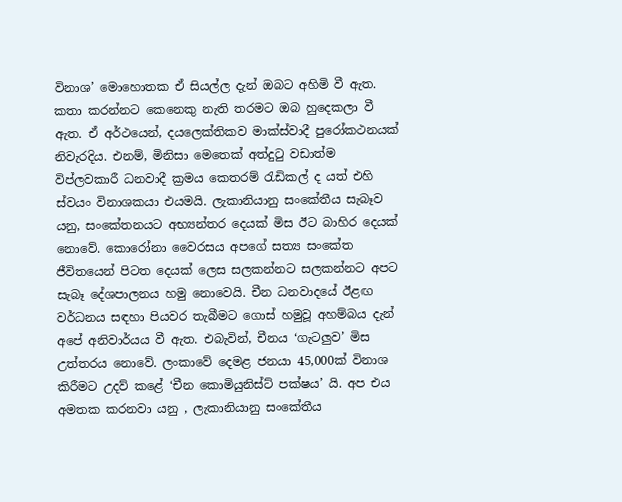විනාශ’ මොහොතක ඒ සියල්ල දැන් ඔබට අහිමි වී ඇත. කතා කරන්නට කෙනෙකු නැති තරමට ඔබ හුදෙකලා වී ඇත. ඒ අර්ථයෙන්, දයලෙක්තිකව මාක්ස්වාදී පුරෝකථනයක් නිවැරදිය. එනම්, මිනිසා මෙතෙක් අත්දුටු වඩාත්ම විප්ලවකාරී ධනවාදී ක්‍රමය කෙතරම් රැඩිකල් ද යත් එහි ස්වයං විනාශකයා එයමයි. ලැකානියානු සංකේතීය සැබෑව යනු, සංකේතනයට අභ්‍යන්තර දෙයක් මිස ඊට බාහිර දෙයක් නොවේ. කොරෝනා වෛරසය අපගේ සත්‍ය සංකේත ජීවිතයෙන් පිටත දෙයක් ලෙස සලකන්නට සලකන්නට අපට සැබෑ දේශපාලනය හමු නොවෙයි. චීන ධනවාදයේ ඊළඟ වර්ධනය සඳහා පියවර තැබීමට ගොස් හමුවූ අහම්බය දැන් අපේ අනිවාර්යය වී ඇත. එබැවින්, චීනය ‘ගැටලුව’ මිස උත්තරය නොවේ. ලංකාවේ දෙමළ ජනයා 45,000ක් විනාශ කිරීමට උදව් කළේ ‘චීන කොමියුනිස්ට් පක්ෂය’ යි. අප එය අමතක කරනවා යනු , ලැකානියානු සංකේතීය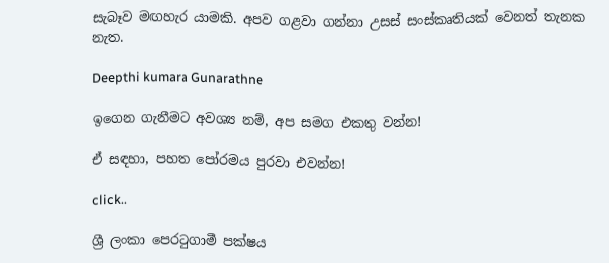සැබෑව මඟහැර යාමකි. අපව ගළවා ගන්නා උසස් සංස්කෘතියක් වෙනත් තැනක නැත.

Deepthi kumara Gunarathne

ඉගෙන ගැනීමට අවශ්‍ය නම්, අප සමග එකතු වන්න!

ඒ සඳහා, පහත පෝරමය පුරවා එවන්න!

click..

ශ්‍රී ලංකා පෙරටුගාමී පක්ෂය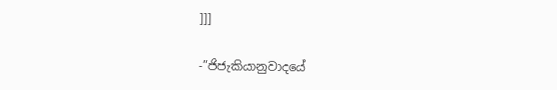]]]

-”ජිජැකියානුවාදයේ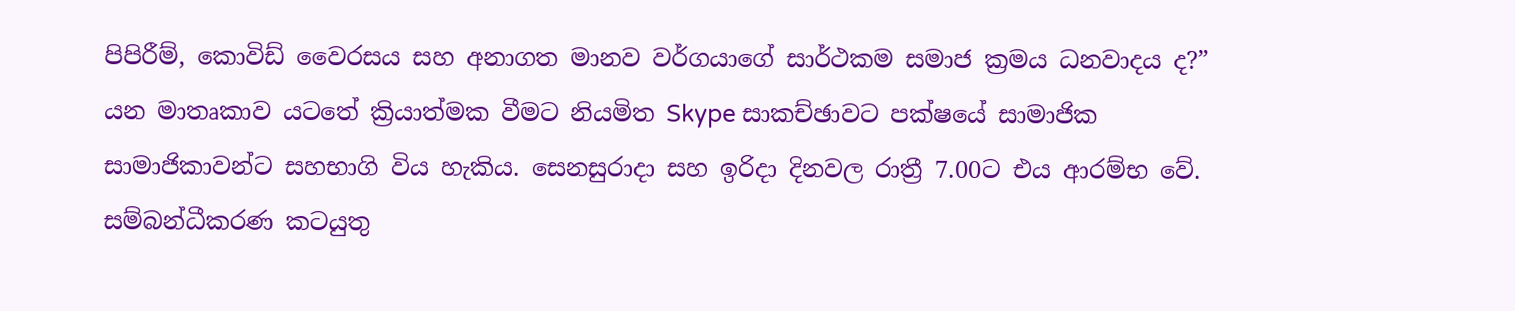පිපිරීම්, කොවිඩ් වෛරසය සහ අනාගත මානව වර්ගයාගේ සාර්ථකම සමාජ ක්‍රමය ධනවාදය ද?” යන මාතෘකාව යටතේ ක්‍රියාත්මක වීමට නියමිත Skype සාකච්ඡාවට පක්ෂයේ සාමාජික සාමාජිකාවන්ට සහභාගි විය හැකිය. සෙනසුරාදා සහ ඉරිදා දිනවල රාත්‍රී 7.00ට එය ආරම්භ වේ. සම්බන්ධීකරණ කටයුතු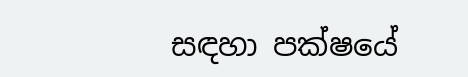සඳහා පක්ෂයේ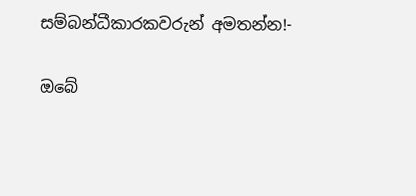සම්බන්ධීකාරකවරුන් අමතන්න!-

ඔබේ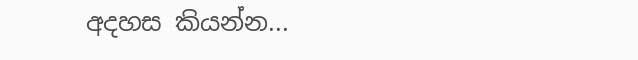අදහස කියන්න...